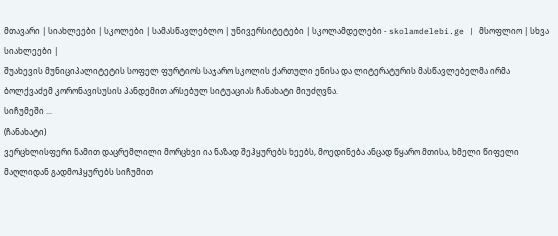მთავარი | სიახლეები | სკოლები | სამასწავლებლო | უნივერსიტეტები | სკოლამდელები - skolamdelebi.ge | მსოფლიო | სხვა სიახლეები |
შუახევის მუნიციპალიტეტის სოფელ ფურტიოს საჯარო სკოლის ქართული ენისა და ლიტერატურის მასწავლებელმა ირმა ბოლქვაძემ კორონავისუსის პანდემით არსებულ სიტუაციას ჩანახატი მიუძღვნა.
სიჩუმეში ...
(ჩანახატი)
ვერცხლისფერი ნამით დაცრემლილი მორცხვი ია ნაზად შეჰყურებს ხეებს, მოედინება ანცად წყარო მთისა, ხმელი წიფელი მაღლიდან გადმოჰყურებს სიჩუმით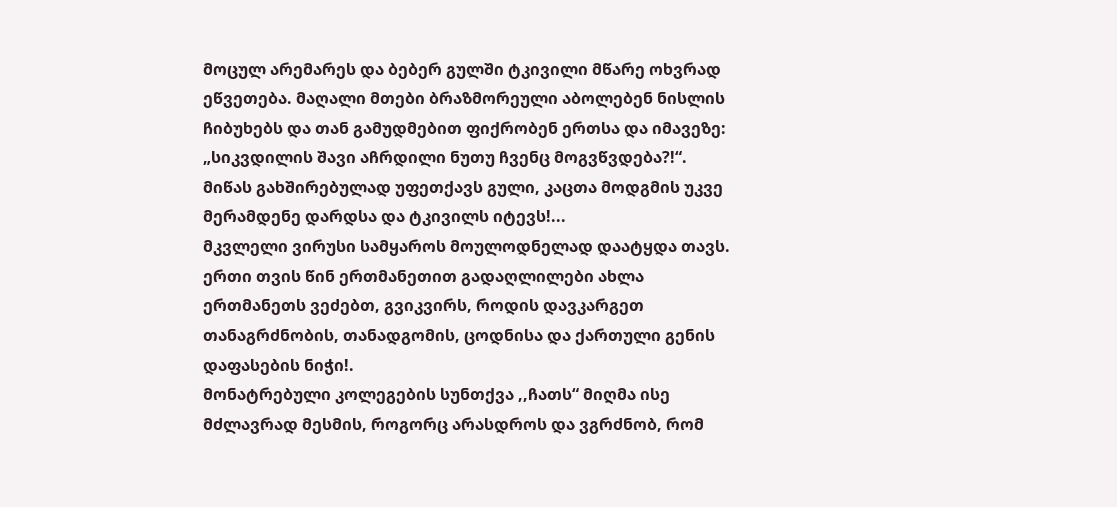მოცულ არემარეს და ბებერ გულში ტკივილი მწარე ოხვრად ეწვეთება. მაღალი მთები ბრაზმორეული აბოლებენ ნისლის ჩიბუხებს და თან გამუდმებით ფიქრობენ ერთსა და იმავეზე: „სიკვდილის შავი აჩრდილი ნუთუ ჩვენც მოგვწვდება?!“.
მიწას გახშირებულად უფეთქავს გული, კაცთა მოდგმის უკვე მერამდენე დარდსა და ტკივილს იტევს!...
მკვლელი ვირუსი სამყაროს მოულოდნელად დაატყდა თავს. ერთი თვის წინ ერთმანეთით გადაღლილები ახლა ერთმანეთს ვეძებთ, გვიკვირს, როდის დავკარგეთ თანაგრძნობის, თანადგომის, ცოდნისა და ქართული გენის დაფასების ნიჭი!.
მონატრებული კოლეგების სუნთქვა ,,ჩათს“ მიღმა ისე მძლავრად მესმის, როგორც არასდროს და ვგრძნობ, რომ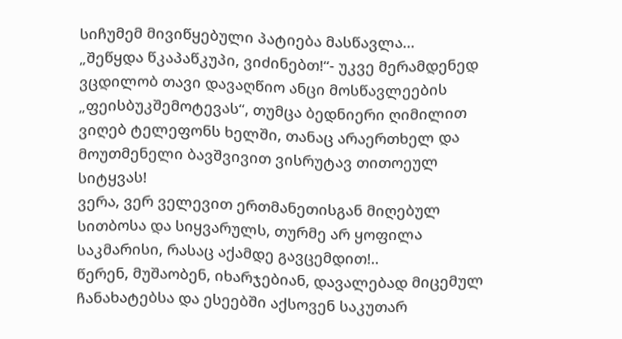სიჩუმემ მივიწყებული პატიება მასწავლა...
„შეწყდა წკაპაწკუპი, ვიძინებთ!“- უკვე მერამდენედ ვცდილობ თავი დავაღწიო ანცი მოსწავლეების „ფეისბუკშემოტევას“, თუმცა ბედნიერი ღიმილით ვიღებ ტელეფონს ხელში, თანაც არაერთხელ და მოუთმენელი ბავშვივით ვისრუტავ თითოეულ სიტყვას!
ვერა, ვერ ველევით ერთმანეთისგან მიღებულ სითბოსა და სიყვარულს, თურმე არ ყოფილა საკმარისი, რასაც აქამდე გავცემდით!..
წერენ, მუშაობენ, იხარჯებიან, დავალებად მიცემულ ჩანახატებსა და ესეებში აქსოვენ საკუთარ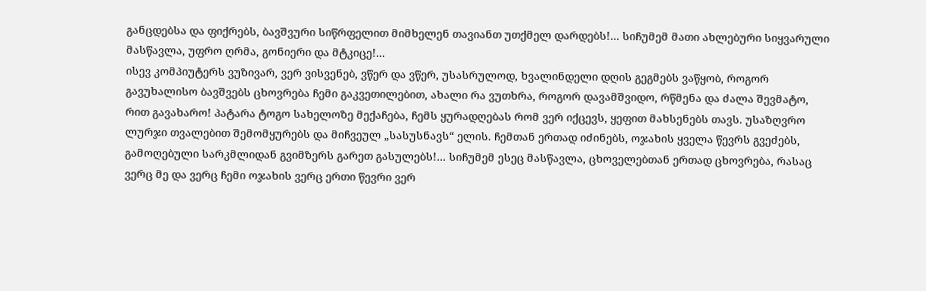განცდებსა და ფიქრებს, ბავშვური სიწრფელით მიმხელენ თავიანთ უთქმელ დარდებს!... სიჩუმემ მათი ახლებური სიყვარული მასწავლა, უფრო ღრმა, გონიერი და მტკიცე!...
ისევ კომპიუტერს ვუზივარ, ვერ ვისვენებ, ვწერ და ვწერ, უსასრულოდ, ხვალინდელი დღის გეგმებს ვაწყობ, როგორ გავუხალისო ბავშვებს ცხოვრება ჩემი გაკვეთილებით, ახალი რა ვუთხრა, როგორ დავამშვიდო, რწმენა და ძალა შევმატო, რით გავახარო! პატარა ტოგო სახელოზე მექაჩება, ჩემს ყურადღებას რომ ვერ იქცევს, ყეფით მახსენებს თავს. უსაზღვრო ლურჯი თვალებით შემომყურებს და მიჩვეულ „სასუსნავს“ ელის. ჩემთან ერთად იძინებს, ოჯახის ყველა წევრს გვეძებს, გამოღებული სარკმლიდან გვიმზერს გარეთ გასულებს!... სიჩუმემ ესეც მასწავლა, ცხოველებთან ერთად ცხოვრება, რასაც ვერც მე და ვერც ჩემი ოჯახის ვერც ერთი წევრი ვერ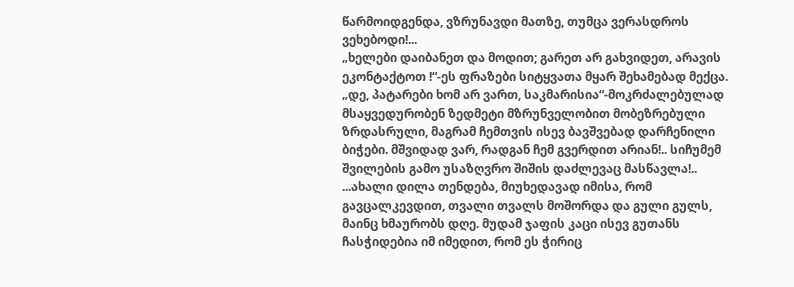წარმოიდგენდა, ვზრუნავდი მათზე, თუმცა ვერასდროს ვეხებოდი!...
„ხელები დაიბანეთ და მოდით; გარეთ არ გახვიდეთ, არავის ეკონტაქტოთ !“-ეს ფრაზები სიტყვათა მყარ შეხამებად მექცა. „დე, პატარები ხომ არ ვართ, საკმარისია“-მოკრძალებულად მსაყვედურობენ ზედმეტი მზრუნველობით მობეზრებული ზრდასრული, მაგრამ ჩემთვის ისევ ბავშვებად დარჩენილი ბიჭები. მშვიდად ვარ, რადგან ჩემ გვერდით არიან!.. სიჩუმემ შვილების გამო უსაზღვრო შიშის დაძლევაც მასწავლა!..
...ახალი დილა თენდება, მიუხედავად იმისა, რომ გავცალკევდით, თვალი თვალს მოშორდა და გული გულს, მაინც ხმაურობს დღე. მუდამ ჯაფის კაცი ისევ გუთანს ჩასჭიდებია იმ იმედით, რომ ეს ჭირიც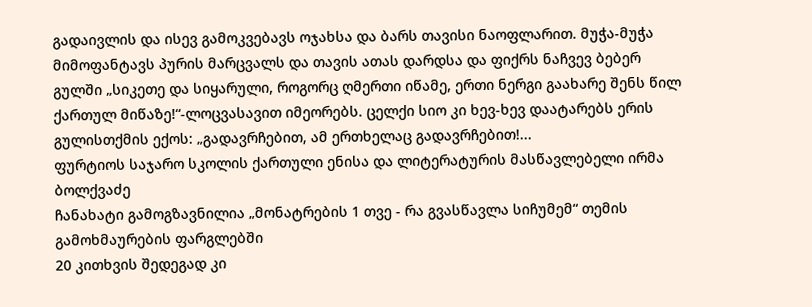გადაივლის და ისევ გამოკვებავს ოჯახსა და ბარს თავისი ნაოფლარით. მუჭა-მუჭა მიმოფანტავს პურის მარცვალს და თავის ათას დარდსა და ფიქრს ნაჩვევ ბებერ გულში „სიკეთე და სიყარული, როგორც ღმერთი იწამე, ერთი ნერგი გაახარე შენს წილ ქართულ მიწაზე!“-ლოცვასავით იმეორებს. ცელქი სიო კი ხევ-ხევ დაატარებს ერის გულისთქმის ექოს: „გადავრჩებით, ამ ერთხელაც გადავრჩებით!...
ფურტიოს საჯარო სკოლის ქართული ენისა და ლიტერატურის მასწავლებელი ირმა ბოლქვაძე
ჩანახატი გამოგზავნილია „მონატრების 1 თვე - რა გვასწავლა სიჩუმემ“ თემის გამოხმაურების ფარგლებში
20 კითხვის შედეგად კი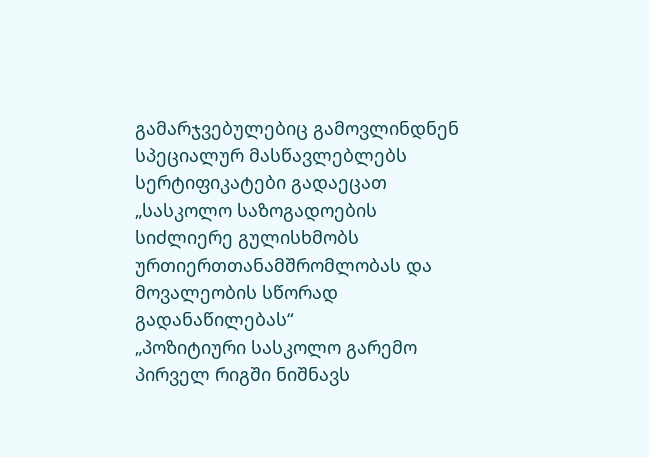გამარჯვებულებიც გამოვლინდნენ
სპეციალურ მასწავლებლებს სერტიფიკატები გადაეცათ
„სასკოლო საზოგადოების სიძლიერე გულისხმობს ურთიერთთანამშრომლობას და მოვალეობის სწორად გადანაწილებას“
„პოზიტიური სასკოლო გარემო პირველ რიგში ნიშნავს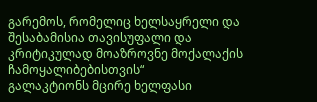გარემოს, რომელიც ხელსაყრელი და შესაბამისია თავისუფალი და კრიტიკულად მოაზროვნე მოქალაქის ჩამოყალიბებისთვის“
გალაკტიონს მცირე ხელფასი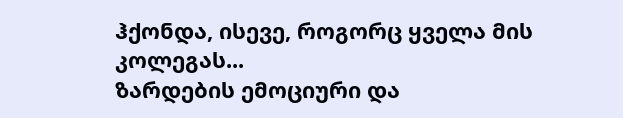ჰქონდა, ისევე, როგორც ყველა მის კოლეგას...
ზარდების ემოციური და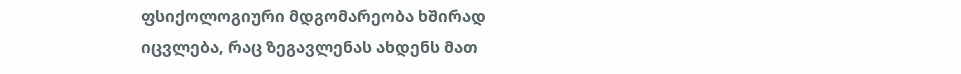ფსიქოლოგიური მდგომარეობა ხშირად იცვლება, რაც ზეგავლენას ახდენს მათ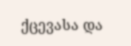ქცევასა და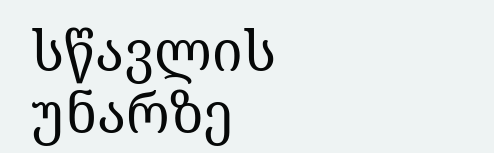სწავლის უნარზე